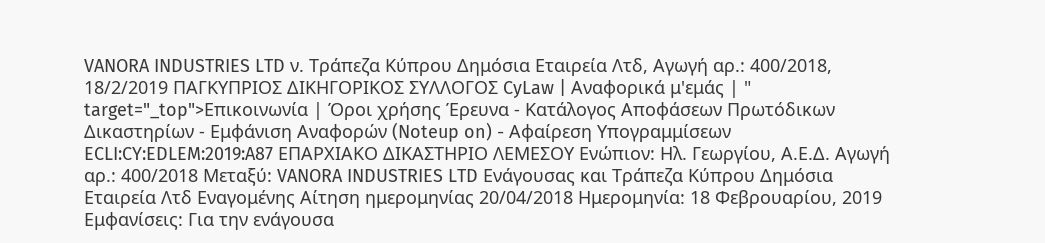VANORA INDUSTRIES LTD ν. Τράπεζα Κύπρου Δημόσια Εταιρεία Λτδ, Αγωγή αρ.: 400/2018, 18/2/2019 ΠΑΓΚΥΠΡΙΟΣ ΔΙΚΗΓΟΡΙΚΟΣ ΣΥΛΛΟΓΟΣ CyLaw | Αναφορικά μ'εμάς | " target="_top">Επικοινωνία | Όροι χρήσης Έρευνα - Κατάλογος Αποφάσεων Πρωτόδικων Δικαστηρίων - Εμφάνιση Αναφορών (Noteup on) - Αφαίρεση Υπογραμμίσεων ECLI:CY:EDLEM:2019:A87 ΕΠΑΡΧΙΑΚΟ ΔΙΚΑΣΤΗΡΙΟ ΛΕΜΕΣΟΥ Ενώπιον: Ηλ. Γεωργίου, Α.Ε.Δ. Αγωγή αρ.: 400/2018 Μεταξύ: VANORA INDUSTRIES LTD Ενάγουσας και Τράπεζα Κύπρου Δημόσια Εταιρεία Λτδ Εναγομένης Αίτηση ημερομηνίας 20/04/2018 Ημερομηνία: 18 Φεβρουαρίου, 2019 Εμφανίσεις: Για την ενάγουσα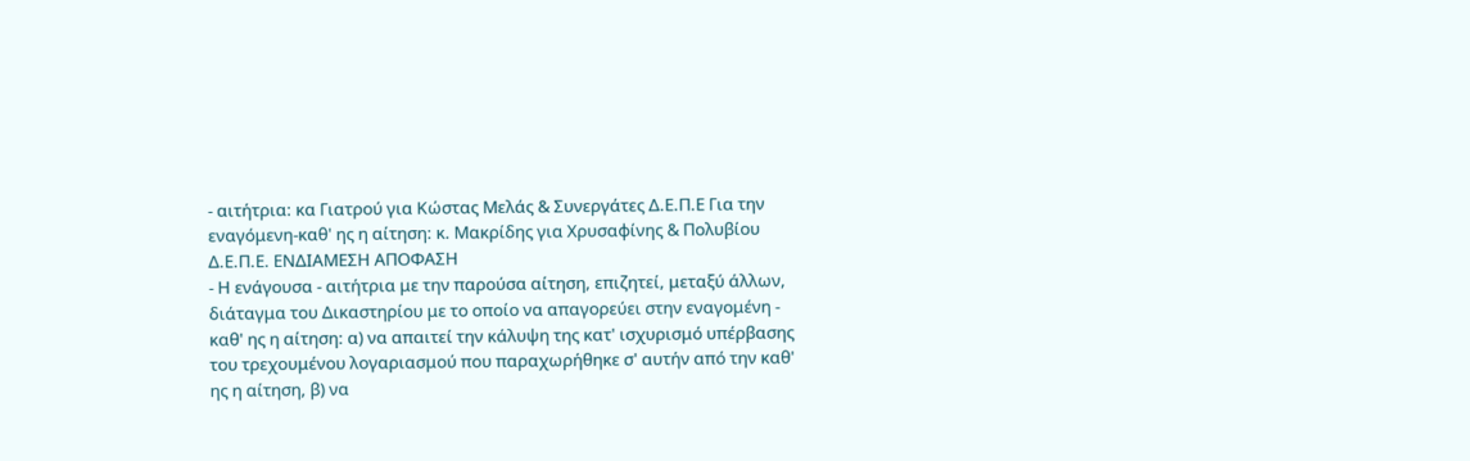- αιτήτρια: κα Γιατρού για Κώστας Μελάς & Συνεργάτες Δ.Ε.Π.Ε Για την εναγόμενη-καθ' ης η αίτηση: κ. Μακρίδης για Χρυσαφίνης & Πολυβίου Δ.Ε.Π.Ε. ΕΝΔΙΑΜΕΣΗ ΑΠΟΦΑΣΗ
- Η ενάγουσα - αιτήτρια με την παρούσα αίτηση, επιζητεί, μεταξύ άλλων, διάταγμα του Δικαστηρίου με το οποίο να απαγορεύει στην εναγομένη - καθ' ης η αίτηση: α) να απαιτεί την κάλυψη της κατ' ισχυρισμό υπέρβασης του τρεχουμένου λογαριασμού που παραχωρήθηκε σ' αυτήν από την καθ' ης η αίτηση, β) να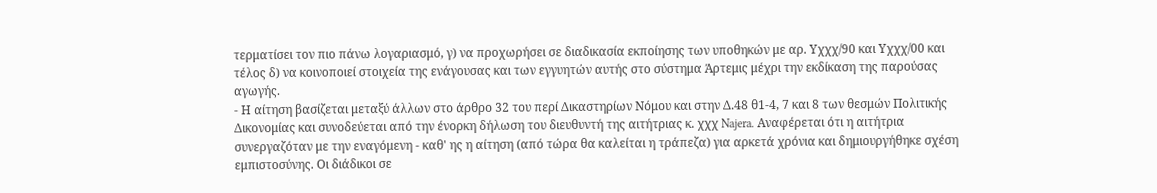τερματίσει τον πιο πάνω λογαριασμό, γ) να προχωρήσει σε διαδικασία εκποίησης των υποθηκών με αρ. Υχχχ/90 και Υχχχ/00 και τέλος δ) να κοινοποιεί στοιχεία της ενάγουσας και των εγγυητών αυτής στο σύστημα Άρτεμις μέχρι την εκδίκαση της παρούσας αγωγής.
- Η αίτηση βασίζεται μεταξύ άλλων στο άρθρο 32 του περί Δικαστηρίων Νόμου και στην Δ.48 θ1-4, 7 και 8 των θεσμών Πολιτικής Δικονομίας και συνοδεύεται από την ένορκη δήλωση του διευθυντή της αιτήτριας κ. χχχ Najera. Αναφέρεται ότι η αιτήτρια συνεργαζόταν με την εναγόμενη - καθ' ης η αίτηση (από τώρα θα καλείται η τράπεζα) για αρκετά χρόνια και δημιουργήθηκε σχέση εμπιστοσύνης. Οι διάδικοι σε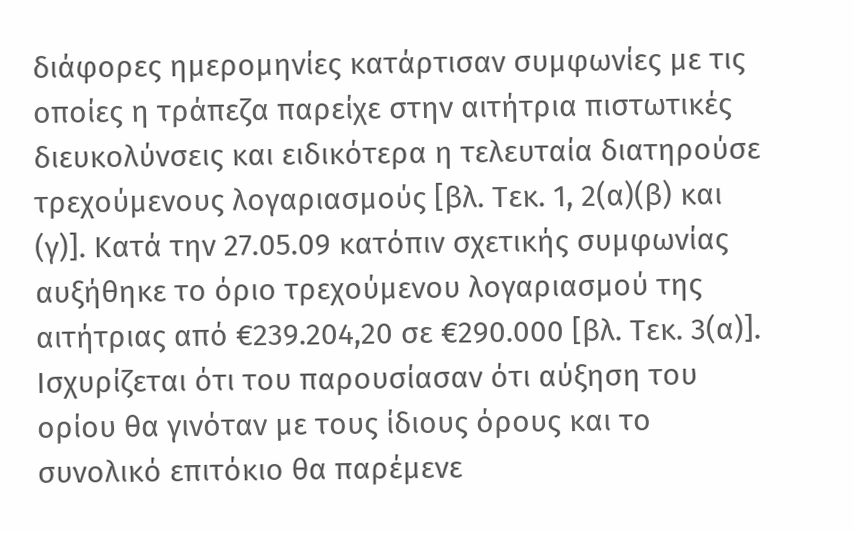διάφορες ημερομηνίες κατάρτισαν συμφωνίες με τις οποίες η τράπεζα παρείχε στην αιτήτρια πιστωτικές διευκολύνσεις και ειδικότερα η τελευταία διατηρούσε τρεχούμενους λογαριασμούς [βλ. Τεκ. 1, 2(α)(β) και (γ)]. Κατά την 27.05.09 κατόπιν σχετικής συμφωνίας αυξήθηκε το όριο τρεχούμενου λογαριασμού της αιτήτριας από €239.204,20 σε €290.000 [βλ. Τεκ. 3(α)]. Ισχυρίζεται ότι του παρουσίασαν ότι αύξηση του ορίου θα γινόταν με τους ίδιους όρους και το συνολικό επιτόκιο θα παρέμενε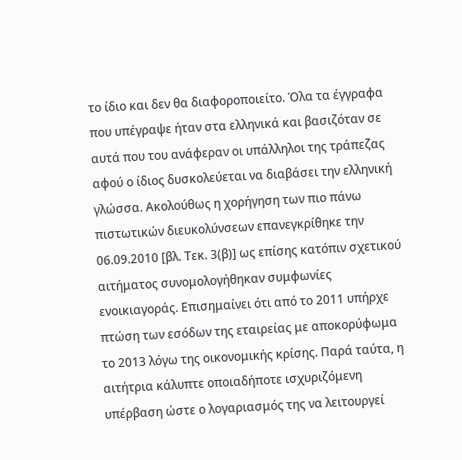το ίδιο και δεν θα διαφοροποιείτο. Όλα τα έγγραφα που υπέγραψε ήταν στα ελληνικά και βασιζόταν σε αυτά που του ανάφεραν οι υπάλληλοι της τράπεζας αφού ο ίδιος δυσκολεύεται να διαβάσει την ελληνική γλώσσα. Ακολούθως η χορήγηση των πιο πάνω πιστωτικών διευκολύνσεων επανεγκρίθηκε την 06.09.2010 [βλ. Τεκ. 3(β)] ως επίσης κατόπιν σχετικού αιτήματος συνομολογήθηκαν συμφωνίες ενοικιαγοράς. Επισημαίνει ότι από το 2011 υπήρχε πτώση των εσόδων της εταιρείας με αποκορύφωμα το 2013 λόγω της οικονομικής κρίσης. Παρά ταύτα, η αιτήτρια κάλυπτε οποιαδήποτε ισχυριζόμενη υπέρβαση ώστε ο λογαριασμός της να λειτουργεί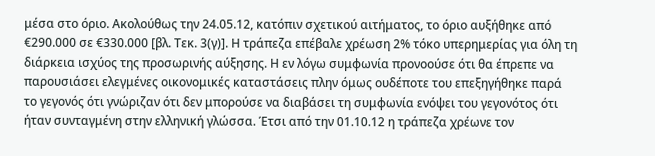μέσα στο όριο. Ακολούθως την 24.05.12, κατόπιν σχετικού αιτήματος, το όριο αυξήθηκε από €290.000 σε €330.000 [βλ. Τεκ. 3(γ)]. Η τράπεζα επέβαλε χρέωση 2% τόκο υπερημερίας για όλη τη διάρκεια ισχύος της προσωρινής αύξησης. Η εν λόγω συμφωνία προνοούσε ότι θα έπρεπε να παρουσιάσει ελεγμένες οικονομικές καταστάσεις πλην όμως ουδέποτε του επεξηγήθηκε παρά το γεγονός ότι γνώριζαν ότι δεν μπορούσε να διαβάσει τη συμφωνία ενόψει του γεγονότος ότι ήταν συνταγμένη στην ελληνική γλώσσα. Έτσι από την 01.10.12 η τράπεζα χρέωνε τον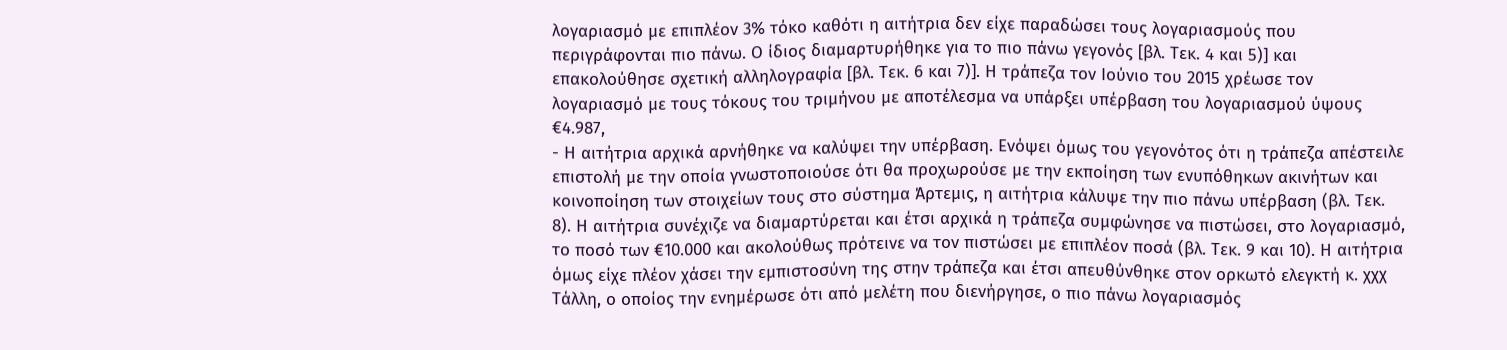λογαριασμό με επιπλέον 3% τόκο καθότι η αιτήτρια δεν είχε παραδώσει τους λογαριασμούς που περιγράφονται πιο πάνω. Ο ίδιος διαμαρτυρήθηκε για το πιο πάνω γεγονός [βλ. Τεκ. 4 και 5)] και επακολούθησε σχετική αλληλογραφία [βλ. Τεκ. 6 και 7)]. Η τράπεζα τον Ιούνιο του 2015 χρέωσε τον λογαριασμό με τους τόκους του τριμήνου με αποτέλεσμα να υπάρξει υπέρβαση του λογαριασμού ύψους €4.987,
- Η αιτήτρια αρχικά αρνήθηκε να καλύψει την υπέρβαση. Ενόψει όμως του γεγονότος ότι η τράπεζα απέστειλε επιστολή με την οποία γνωστοποιούσε ότι θα προχωρούσε με την εκποίηση των ενυπόθηκων ακινήτων και κοινοποίηση των στοιχείων τους στο σύστημα Άρτεμις, η αιτήτρια κάλυψε την πιο πάνω υπέρβαση (βλ. Τεκ. 8). Η αιτήτρια συνέχιζε να διαμαρτύρεται και έτσι αρχικά η τράπεζα συμφώνησε να πιστώσει, στο λογαριασμό, το ποσό των €10.000 και ακολούθως πρότεινε να τον πιστώσει με επιπλέον ποσά (βλ. Τεκ. 9 και 10). Η αιτήτρια όμως είχε πλέον χάσει την εμπιστοσύνη της στην τράπεζα και έτσι απευθύνθηκε στον ορκωτό ελεγκτή κ. χχχ Τάλλη, ο οποίος την ενημέρωσε ότι από μελέτη που διενήργησε, ο πιο πάνω λογαριασμός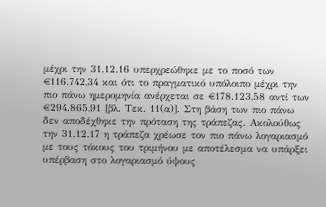μέχρι την 31.12.16 υπερχρεώθηκε με το ποσό των €116.742,34 και ότι το πραγματικό υπόλοιπο μέχρι την πιο πάνω ημερομηνία ανέρχεται σε €178.123,58 αντί των €294.865,91 [βλ. Τεκ. 11(α)]. Στη βάση των πιο πάνω δεν αποδέχθηκε την πρόταση της τράπεζας. Ακολούθως την 31.12.17 η τράπεζα χρέωσε τον πιο πάνω λογαριασμό με τους τόκους του τριμήνου με αποτέλεσμα να υπάρξει υπέρβαση στο λογαριασμό ύψους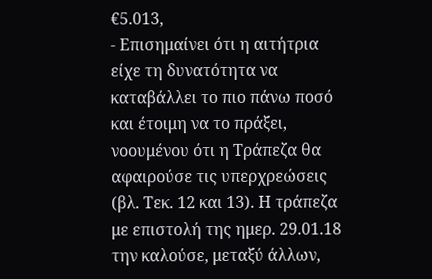€5.013,
- Επισημαίνει ότι η αιτήτρια είχε τη δυνατότητα να καταβάλλει το πιο πάνω ποσό και έτοιμη να το πράξει, νοουμένου ότι η Τράπεζα θα αφαιρούσε τις υπερχρεώσεις (βλ. Τεκ. 12 και 13). Η τράπεζα με επιστολή της ημερ. 29.01.18 την καλούσε, μεταξύ άλλων,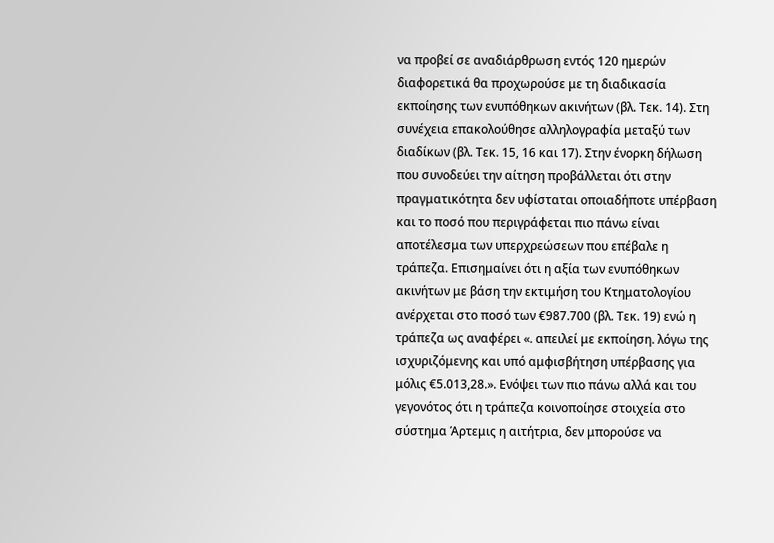να προβεί σε αναδιάρθρωση εντός 120 ημερών διαφορετικά θα προχωρούσε με τη διαδικασία εκποίησης των ενυπόθηκων ακινήτων (βλ. Τεκ. 14). Στη συνέχεια επακολούθησε αλληλογραφία μεταξύ των διαδίκων (βλ. Τεκ. 15, 16 και 17). Στην ένορκη δήλωση που συνοδεύει την αίτηση προβάλλεται ότι στην πραγματικότητα δεν υφίσταται οποιαδήποτε υπέρβαση και το ποσό που περιγράφεται πιο πάνω είναι αποτέλεσμα των υπερχρεώσεων που επέβαλε η τράπεζα. Επισημαίνει ότι η αξία των ενυπόθηκων ακινήτων με βάση την εκτιμήση του Κτηματολογίου ανέρχεται στο ποσό των €987.700 (βλ. Τεκ. 19) ενώ η τράπεζα ως αναφέρει «. απειλεί με εκποίηση. λόγω της ισχυριζόμενης και υπό αμφισβήτηση υπέρβασης για μόλις €5.013,28.». Ενόψει των πιο πάνω αλλά και του γεγονότος ότι η τράπεζα κοινοποίησε στοιχεία στο σύστημα Άρτεμις η αιτήτρια, δεν μπορούσε να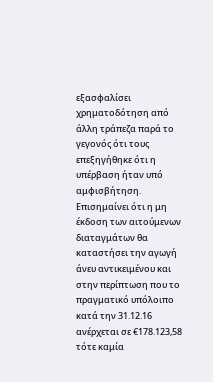εξασφαλίσει χρηματοδότηση από άλλη τράπεζα παρά το γεγονός ότι τους επεξηγήθηκε ότι η υπέρβαση ήταν υπό αμφισβήτηση. Επισημαίνει ότι η μη έκδοση των αιτούμενων διαταγμάτων θα καταστήσει την αγωγή άνευ αντικειμένου και στην περίπτωση που το πραγματικό υπόλοιπο κατά την 31.12.16 ανέρχεται σε €178.123,58 τότε καμία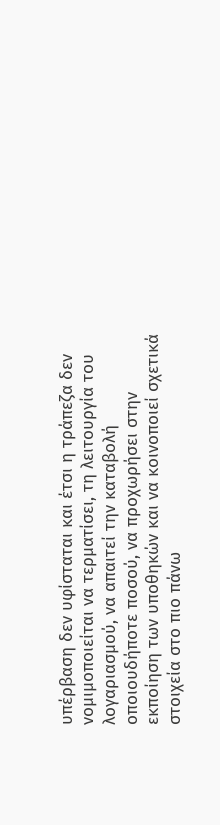υπέρβαση δεν υφίσταται και έτσι η τράπεζα δεν νομιμοποιείται να τερματίσει, τη λειτουργία του λογαριασμού, να απαιτεί την καταβολή οποιουδήποτε ποσού, να προχωρήσει στην εκποίηση των υποθηκών και να κοινοποιεί σχετικά στοιχεία στο πιο πάνω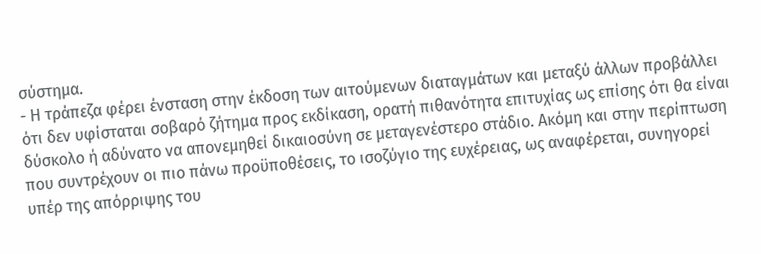σύστημα.
- Η τράπεζα φέρει ένσταση στην έκδοση των αιτούμενων διαταγμάτων και μεταξύ άλλων προβάλλει ότι δεν υφίσταται σοβαρό ζήτημα προς εκδίκαση, ορατή πιθανότητα επιτυχίας ως επίσης ότι θα είναι δύσκολο ή αδύνατο να απονεμηθεί δικαιοσύνη σε μεταγενέστερο στάδιο. Ακόμη και στην περίπτωση που συντρέχουν οι πιο πάνω προϋποθέσεις, το ισοζύγιο της ευχέρειας, ως αναφέρεται, συνηγορεί υπέρ της απόρριψης του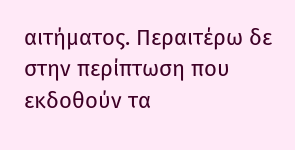αιτήματος. Περαιτέρω δε στην περίπτωση που εκδοθούν τα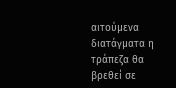αιτούμενα διατάγματα η τράπεζα θα βρεθεί σε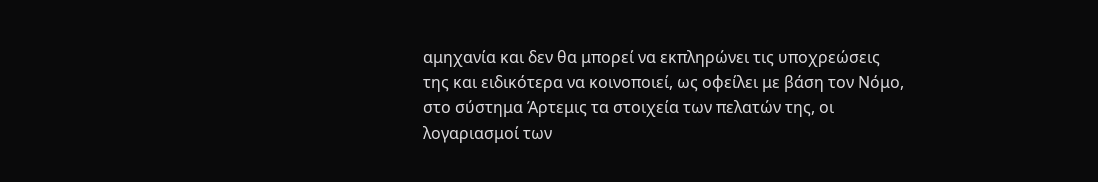αμηχανία και δεν θα μπορεί να εκπληρώνει τις υποχρεώσεις της και ειδικότερα να κοινοποιεί, ως οφείλει με βάση τον Νόμο, στο σύστημα Άρτεμις τα στοιχεία των πελατών της, οι λογαριασμοί των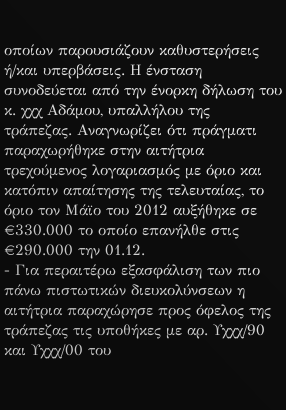οποίων παρουσιάζουν καθυστερήσεις ή/και υπερβάσεις. Η ένσταση συνοδεύεται από την ένορκη δήλωση του κ. χχχ Αδάμου, υπαλλήλου της τράπεζας. Αναγνωρίζει ότι πράγματι παραχωρήθηκε στην αιτήτρια τρεχούμενος λογαριασμός με όριο και κατόπιν απαίτησης της τελευταίας, το όριο τον Μάϊο του 2012 αυξήθηκε σε €330.000 το οποίο επανήλθε στις €290.000 την 01.12.
- Για περαιτέρω εξασφάλιση των πιο πάνω πιστωτικών διευκολύνσεων η αιτήτρια παραχώρησε προς όφελος της τράπεζας τις υποθήκες με αρ. Υχχχ/90 και Υχχχ/00 του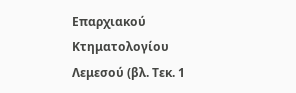Επαρχιακού Κτηματολογίου Λεμεσού (βλ. Τεκ. 1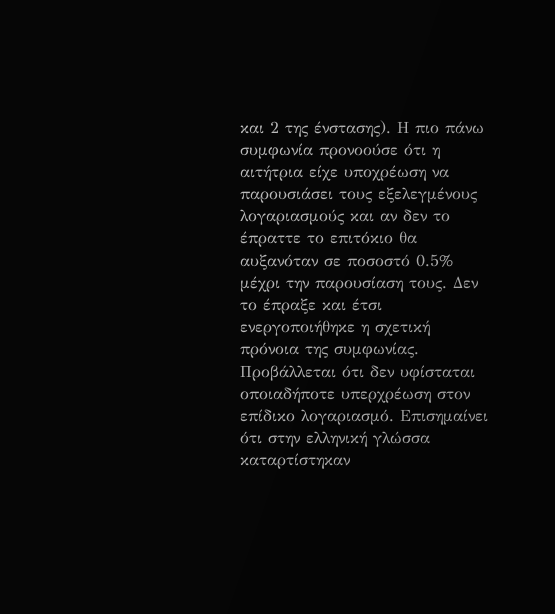και 2 της ένστασης). Η πιο πάνω συμφωνία προνοούσε ότι η αιτήτρια είχε υποχρέωση να παρουσιάσει τους εξελεγμένους λογαριασμούς και αν δεν το έπραττε το επιτόκιο θα αυξανόταν σε ποσοστό 0.5% μέχρι την παρουσίαση τους. Δεν το έπραξε και έτσι ενεργοποιήθηκε η σχετική πρόνοια της συμφωνίας. Προβάλλεται ότι δεν υφίσταται οποιαδήποτε υπερχρέωση στον επίδικο λογαριασμό. Επισημαίνει ότι στην ελληνική γλώσσα καταρτίστηκαν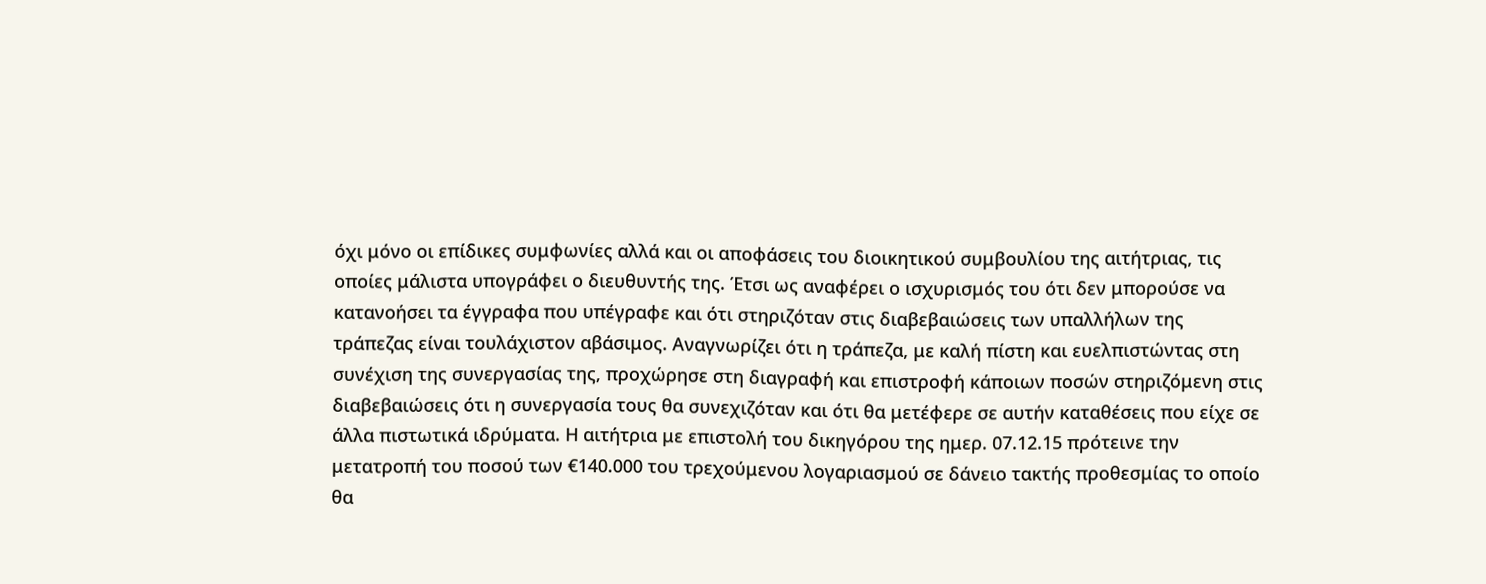όχι μόνο οι επίδικες συμφωνίες αλλά και οι αποφάσεις του διοικητικού συμβουλίου της αιτήτριας, τις οποίες μάλιστα υπογράφει ο διευθυντής της. Έτσι ως αναφέρει ο ισχυρισμός του ότι δεν μπορούσε να κατανοήσει τα έγγραφα που υπέγραφε και ότι στηριζόταν στις διαβεβαιώσεις των υπαλλήλων της τράπεζας είναι τουλάχιστον αβάσιμος. Αναγνωρίζει ότι η τράπεζα, με καλή πίστη και ευελπιστώντας στη συνέχιση της συνεργασίας της, προχώρησε στη διαγραφή και επιστροφή κάποιων ποσών στηριζόμενη στις διαβεβαιώσεις ότι η συνεργασία τους θα συνεχιζόταν και ότι θα μετέφερε σε αυτήν καταθέσεις που είχε σε άλλα πιστωτικά ιδρύματα. Η αιτήτρια με επιστολή του δικηγόρου της ημερ. 07.12.15 πρότεινε την μετατροπή του ποσού των €140.000 του τρεχούμενου λογαριασμού σε δάνειο τακτής προθεσμίας το οποίο θα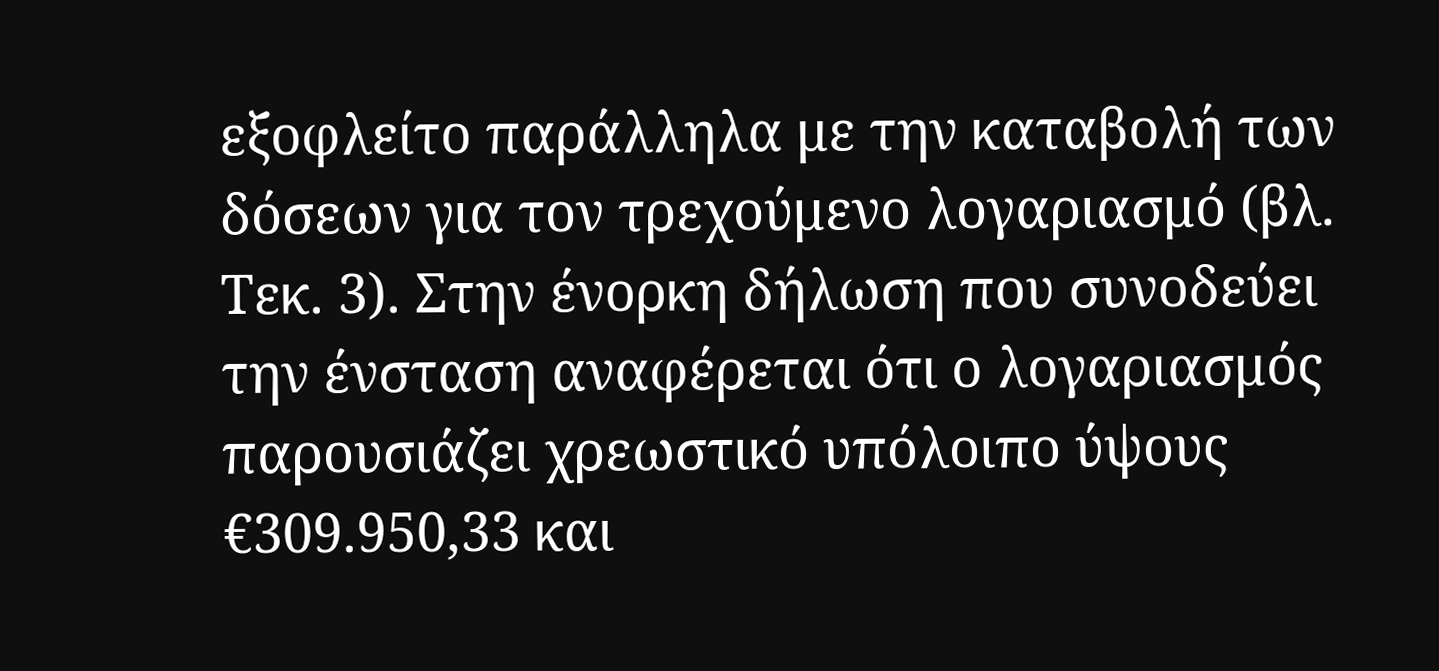εξοφλείτο παράλληλα με την καταβολή των δόσεων για τον τρεχούμενο λογαριασμό (βλ. Τεκ. 3). Στην ένορκη δήλωση που συνοδεύει την ένσταση αναφέρεται ότι ο λογαριασμός παρουσιάζει χρεωστικό υπόλοιπο ύψους €309.950,33 και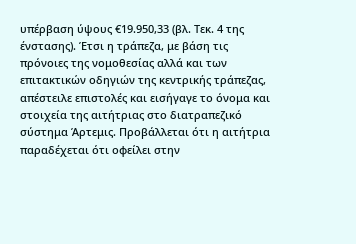υπέρβαση ύψους €19.950,33 (βλ. Τεκ. 4 της ένστασης). Έτσι η τράπεζα, με βάση τις πρόνοιες της νομοθεσίας αλλά και των επιτακτικών οδηγιών της κεντρικής τράπεζας, απέστειλε επιστολές και εισήγαγε το όνομα και στοιχεία της αιτήτριας στο διατραπεζικό σύστημα Άρτεμις. Προβάλλεται ότι η αιτήτρια παραδέχεται ότι οφείλει στην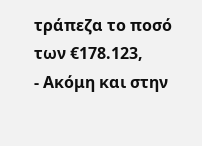τράπεζα το ποσό των €178.123,
- Ακόμη και στην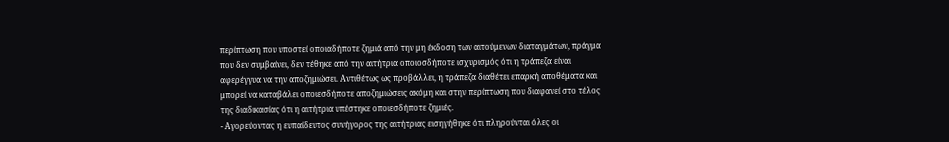περίπτωση που υποστεί οποιαδήποτε ζημιά από την μη έκδοση των αιτούμενων διαταγμάτων, πράγμα που δεν συμβαίνει, δεν τέθηκε από την αιτήτρια οποιοσδήποτε ισχυρισμός ότι η τράπεζα είναι αφερέγγυα να την αποζημιώσει. Αντιθέτως ως προβάλλει, η τράπεζα διαθέτει επαρκή αποθέματα και μπορεί να καταβάλει οποιεσδήποτε αποζημιώσεις ακόμη και στην περίπτωση που διαφανεί στο τέλος της διαδικασίας ότι η αιτήτρια υπέστηκε οποιεσδήποτε ζημιές.
- Αγορεύοντας η ευπαίδευτος συνήγορος της αιτήτριας εισηγήθηκε ότι πληρούνται όλες οι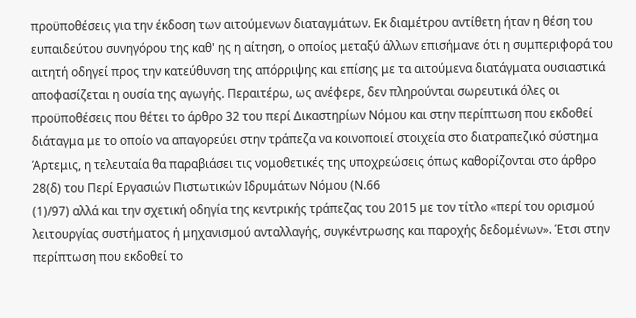προϋποθέσεις για την έκδοση των αιτούμενων διαταγμάτων. Εκ διαμέτρου αντίθετη ήταν η θέση του ευπαιδεύτου συνηγόρου της καθ' ης η αίτηση, ο οποίος μεταξύ άλλων επισήμανε ότι η συμπεριφορά του αιτητή οδηγεί προς την κατεύθυνση της απόρριψης και επίσης με τα αιτούμενα διατάγματα ουσιαστικά αποφασίζεται η ουσία της αγωγής. Περαιτέρω, ως ανέφερε, δεν πληρούνται σωρευτικά όλες οι προϋποθέσεις που θέτει το άρθρο 32 του περί Δικαστηρίων Νόμου και στην περίπτωση που εκδοθεί διάταγμα με το οποίο να απαγορεύει στην τράπεζα να κοινοποιεί στοιχεία στο διατραπεζικό σύστημα Άρτεμις, η τελευταία θα παραβιάσει τις νομοθετικές της υποχρεώσεις όπως καθορίζονται στο άρθρο 28(δ) του Περί Εργασιών Πιστωτικών Ιδρυμάτων Νόμου (Ν.66
(1)/97) αλλά και την σχετική οδηγία της κεντρικής τράπεζας του 2015 με τον τίτλο «περί του ορισμού λειτουργίας συστήματος ή μηχανισμού ανταλλαγής, συγκέντρωσης και παροχής δεδομένων». Έτσι στην περίπτωση που εκδοθεί το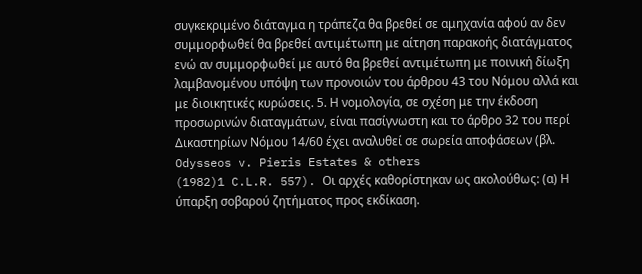συγκεκριμένο διάταγμα η τράπεζα θα βρεθεί σε αμηχανία αφού αν δεν συμμορφωθεί θα βρεθεί αντιμέτωπη με αίτηση παρακοής διατάγματος ενώ αν συμμορφωθεί με αυτό θα βρεθεί αντιμέτωπη με ποινική δίωξη λαμβανομένου υπόψη των προνοιών του άρθρου 43 του Νόμου αλλά και με διοικητικές κυρώσεις. 5. Η νομολογία, σε σχέση με την έκδοση προσωρινών διαταγμάτων, είναι πασίγνωστη και το άρθρο 32 του περί Δικαστηρίων Νόμου 14/60 έχει αναλυθεί σε σωρεία αποφάσεων (βλ. Odysseos v. Pieris Estates & others
(1982)1 C.L.R. 557). Οι αρχές καθορίστηκαν ως ακολούθως: (α) Η ύπαρξη σοβαρού ζητήματος προς εκδίκαση.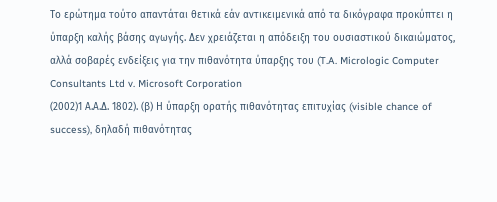Το ερώτημα τούτο απαντάται θετικά εάν αντικειμενικά από τα δικόγραφα προκύπτει η ύπαρξη καλής βάσης αγωγής. Δεν χρειάζεται η απόδειξη του ουσιαστικού δικαιώματος, αλλά σοβαρές ενδείξεις για την πιθανότητα ύπαρξης του (T.A. Micrologic Computer Consultants Ltd v. Microsoft Corporation
(2002)1 Α.Α.Δ. 1802). (β) Η ύπαρξη ορατής πιθανότητας επιτυχίας (visible chance of success), δηλαδή πιθανότητας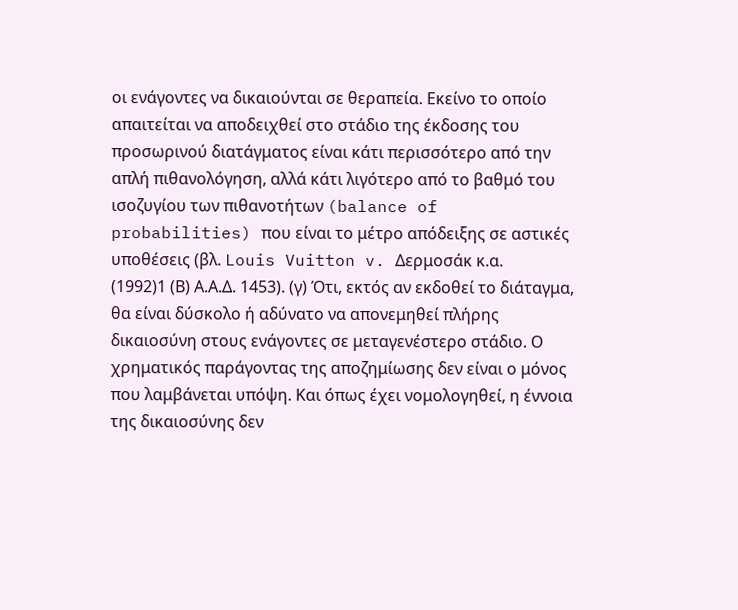οι ενάγοντες να δικαιούνται σε θεραπεία. Εκείνο το οποίο απαιτείται να αποδειχθεί στο στάδιο της έκδοσης του προσωρινού διατάγματος είναι κάτι περισσότερο από την απλή πιθανολόγηση, αλλά κάτι λιγότερο από το βαθμό του ισοζυγίου των πιθανοτήτων (balance of probabilities) που είναι το μέτρο απόδειξης σε αστικές υποθέσεις (βλ. Louis Vuitton v. Δερμοσάκ κ.α.
(1992)1 (Β) Α.Α.Δ. 1453). (γ) Ότι, εκτός αν εκδοθεί το διάταγμα, θα είναι δύσκολο ή αδύνατο να απονεμηθεί πλήρης δικαιοσύνη στους ενάγοντες σε μεταγενέστερο στάδιο. Ο χρηματικός παράγοντας της αποζημίωσης δεν είναι ο μόνος που λαμβάνεται υπόψη. Και όπως έχει νομολογηθεί, η έννοια της δικαιοσύνης δεν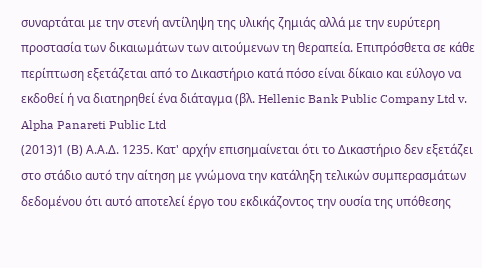συναρτάται με την στενή αντίληψη της υλικής ζημιάς αλλά με την ευρύτερη προστασία των δικαιωμάτων των αιτούμενων τη θεραπεία. Επιπρόσθετα σε κάθε περίπτωση εξετάζεται από το Δικαστήριο κατά πόσο είναι δίκαιο και εύλογο να εκδοθεί ή να διατηρηθεί ένα διάταγμα (βλ. Hellenic Bank Public Company Ltd v. Alpha Panareti Public Ltd
(2013)1 (Β) Α.Α.Δ. 1235. Κατ' αρχήν επισημαίνεται ότι το Δικαστήριο δεν εξετάζει στο στάδιο αυτό την αίτηση με γνώμονα την κατάληξη τελικών συμπερασμάτων δεδομένου ότι αυτό αποτελεί έργο του εκδικάζοντος την ουσία της υπόθεσης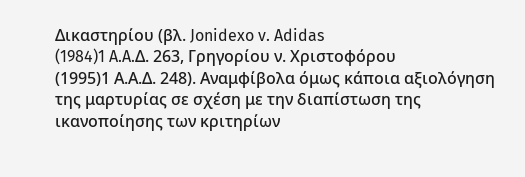Δικαστηρίου (βλ. Jonidexo v. Adidas
(1984)1 A.A.Δ. 263, Γρηγορίου ν. Χριστοφόρου
(1995)1 Α.Α.Δ. 248). Αναμφίβολα όμως κάποια αξιολόγηση της μαρτυρίας σε σχέση με την διαπίστωση της ικανοποίησης των κριτηρίων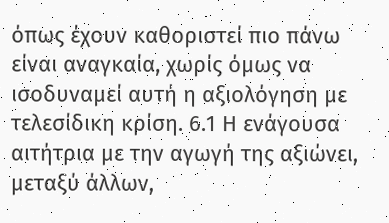όπως έχουν καθοριστεί πιο πάνω είναι αναγκαία, χωρίς όμως να ισοδυναμεί αυτή η αξιολόγηση με τελεσίδικη κρίση. 6.1 Η ενάγουσα αιτήτρια με την αγωγή της αξιώνει, μεταξύ άλλων,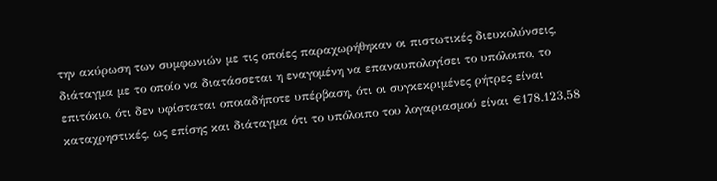την ακύρωση των συμφωνιών με τις οποίες παραχωρήθηκαν οι πιστωτικές διευκολύνσεις, διάταγμα με το οποίο να διατάσσεται η εναγομένη να επαναυπολογίσει το υπόλοιπο, το επιτόκιο, ότι δεν υφίσταται οποιαδήποτε υπέρβαση, ότι οι συγκεκριμένες ρήτρες είναι καταχρηστικές, ως επίσης και διάταγμα ότι το υπόλοιπο του λογαριασμού είναι €178.123,58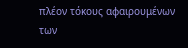πλέον τόκους αφαιρουμένων των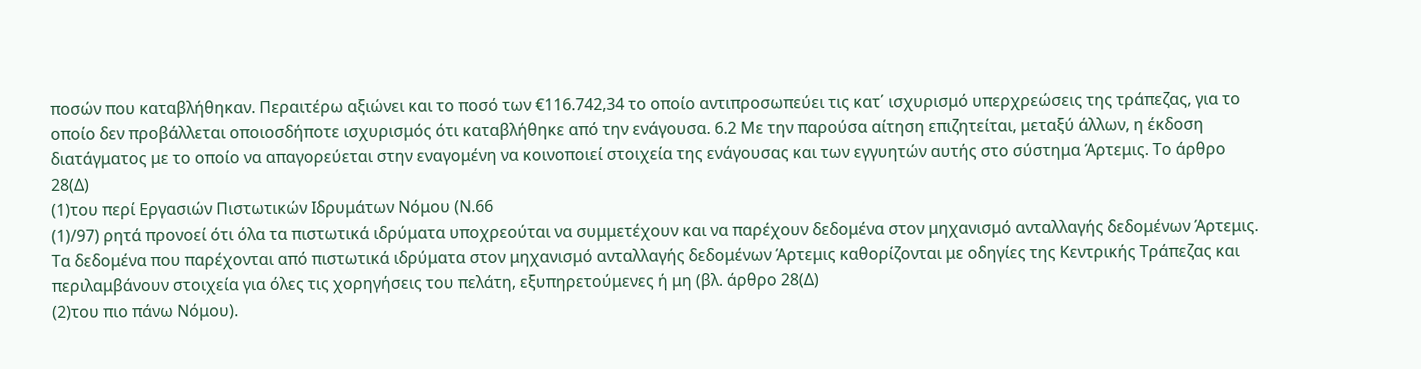ποσών που καταβλήθηκαν. Περαιτέρω αξιώνει και το ποσό των €116.742,34 το οποίο αντιπροσωπεύει τις κατ΄ ισχυρισμό υπερχρεώσεις της τράπεζας, για το οποίο δεν προβάλλεται οποιοσδήποτε ισχυρισμός ότι καταβλήθηκε από την ενάγουσα. 6.2 Με την παρούσα αίτηση επιζητείται, μεταξύ άλλων, η έκδοση διατάγματος με το οποίο να απαγορεύεται στην εναγομένη να κοινοποιεί στοιχεία της ενάγουσας και των εγγυητών αυτής στο σύστημα Άρτεμις. Το άρθρο 28(Δ)
(1)του περί Εργασιών Πιστωτικών Ιδρυμάτων Νόμου (Ν.66
(1)/97) ρητά προνοεί ότι όλα τα πιστωτικά ιδρύματα υποχρεούται να συμμετέχουν και να παρέχουν δεδομένα στον μηχανισμό ανταλλαγής δεδομένων Άρτεμις. Τα δεδομένα που παρέχονται από πιστωτικά ιδρύματα στον μηχανισμό ανταλλαγής δεδομένων Άρτεμις καθορίζονται με οδηγίες της Κεντρικής Τράπεζας και περιλαμβάνουν στοιχεία για όλες τις χορηγήσεις του πελάτη, εξυπηρετούμενες ή μη (βλ. άρθρο 28(Δ)
(2)του πιο πάνω Νόμου).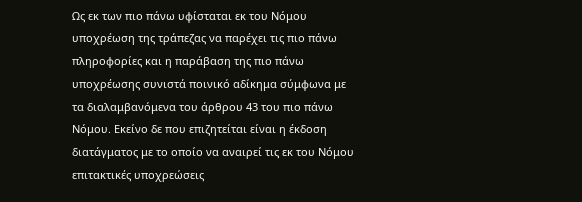Ως εκ των πιο πάνω υφίσταται εκ του Νόμου υποχρέωση της τράπεζας να παρέχει τις πιο πάνω πληροφορίες και η παράβαση της πιο πάνω υποχρέωσης συνιστά ποινικό αδίκημα σύμφωνα με τα διαλαμβανόμενα του άρθρου 43 του πιο πάνω Νόμου. Εκείνο δε που επιζητείται είναι η έκδοση διατάγματος με το οποίο να αναιρεί τις εκ του Νόμου επιτακτικές υποχρεώσεις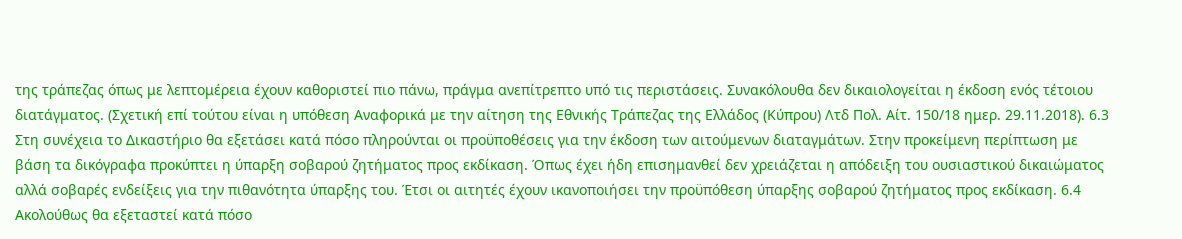της τράπεζας όπως με λεπτομέρεια έχουν καθοριστεί πιο πάνω, πράγμα ανεπίτρεπτο υπό τις περιστάσεις. Συνακόλουθα δεν δικαιολογείται η έκδοση ενός τέτοιου διατάγματος. (Σχετική επί τούτου είναι η υπόθεση Αναφορικά με την αίτηση της Εθνικής Τράπεζας της Ελλάδος (Κύπρου) Λτδ Πολ. Αίτ. 150/18 ημερ. 29.11.2018). 6.3 Στη συνέχεια το Δικαστήριο θα εξετάσει κατά πόσο πληρούνται οι προϋποθέσεις για την έκδοση των αιτούμενων διαταγμάτων. Στην προκείμενη περίπτωση με βάση τα δικόγραφα προκύπτει η ύπαρξη σοβαρού ζητήματος προς εκδίκαση. Όπως έχει ήδη επισημανθεί δεν χρειάζεται η απόδειξη του ουσιαστικού δικαιώματος αλλά σοβαρές ενδείξεις για την πιθανότητα ύπαρξης του. Έτσι οι αιτητές έχουν ικανοποιήσει την προϋπόθεση ύπαρξης σοβαρού ζητήματος προς εκδίκαση. 6.4 Ακολούθως θα εξεταστεί κατά πόσο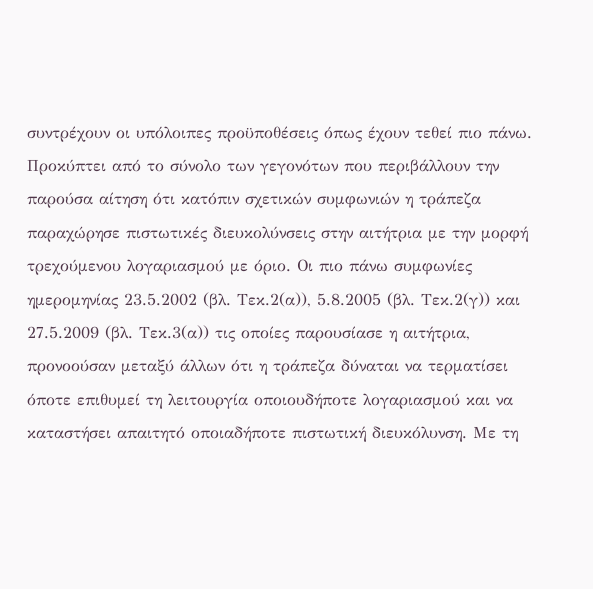συντρέχουν οι υπόλοιπες προϋποθέσεις όπως έχουν τεθεί πιο πάνω. Προκύπτει από το σύνολο των γεγονότων που περιβάλλουν την παρούσα αίτηση ότι κατόπιν σχετικών συμφωνιών η τράπεζα παραχώρησε πιστωτικές διευκολύνσεις στην αιτήτρια με την μορφή τρεχούμενου λογαριασμού με όριο. Οι πιο πάνω συμφωνίες ημερομηνίας 23.5.2002 (βλ. Τεκ.2(α)), 5.8.2005 (βλ. Τεκ.2(γ)) και 27.5.2009 (βλ. Τεκ.3(α)) τις οποίες παρουσίασε η αιτήτρια, προνοούσαν μεταξύ άλλων ότι η τράπεζα δύναται να τερματίσει όποτε επιθυμεί τη λειτουργία οποιουδήποτε λογαριασμού και να καταστήσει απαιτητό οποιαδήποτε πιστωτική διευκόλυνση. Με τη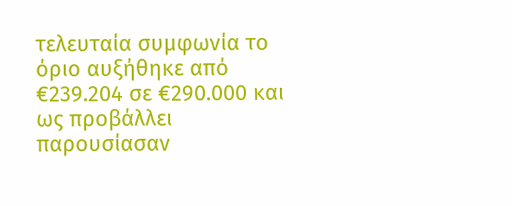τελευταία συμφωνία το όριο αυξήθηκε από €239.204 σε €290.000 και ως προβάλλει παρουσίασαν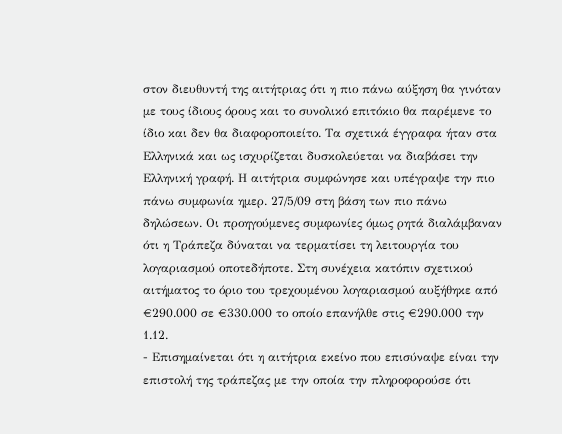στον διευθυντή της αιτήτριας ότι η πιο πάνω αύξηση θα γινόταν με τους ίδιους όρους και το συνολικό επιτόκιο θα παρέμενε το ίδιο και δεν θα διαφοροποιείτο. Τα σχετικά έγγραφα ήταν στα Ελληνικά και ως ισχυρίζεται δυσκολεύεται να διαβάσει την Ελληνική γραφή. Η αιτήτρια συμφώνησε και υπέγραψε την πιο πάνω συμφωνία ημερ. 27/5/09 στη βάση των πιο πάνω δηλώσεων. Οι προηγούμενες συμφωνίες όμως ρητά διαλάμβαναν ότι η Τράπεζα δύναται να τερματίσει τη λειτουργία του λογαριασμού οποτεδήποτε. Στη συνέχεια κατόπιν σχετικού αιτήματος το όριο του τρεχουμένου λογαριασμού αυξήθηκε από €290.000 σε €330.000 το οποίο επανήλθε στις €290.000 την 1.12.
- Επισημαίνεται ότι η αιτήτρια εκείνο που επισύναψε είναι την επιστολή της τράπεζας με την οποία την πληροφορούσε ότι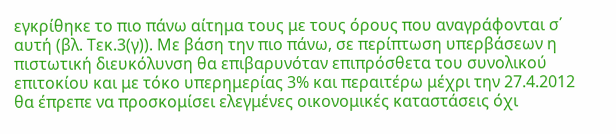εγκρίθηκε το πιο πάνω αίτημα τους με τους όρους που αναγράφονται σ΄ αυτή (βλ. Τεκ.3(γ)). Με βάση την πιο πάνω, σε περίπτωση υπερβάσεων η πιστωτική διευκόλυνση θα επιβαρυνόταν επιπρόσθετα του συνολικού επιτοκίου και με τόκο υπερημερίας 3% και περαιτέρω μέχρι την 27.4.2012 θα έπρεπε να προσκομίσει ελεγμένες οικονομικές καταστάσεις όχι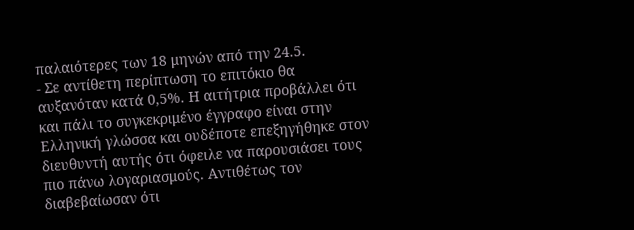παλαιότερες των 18 μηνών από την 24.5.
- Σε αντίθετη περίπτωση το επιτόκιο θα αυξανόταν κατά 0,5%. Η αιτήτρια προβάλλει ότι και πάλι το συγκεκριμένο έγγραφο είναι στην Ελληνική γλώσσα και ουδέποτε επεξηγήθηκε στον διευθυντή αυτής ότι όφειλε να παρουσιάσει τους πιο πάνω λογαριασμούς. Αντιθέτως τον διαβεβαίωσαν ότι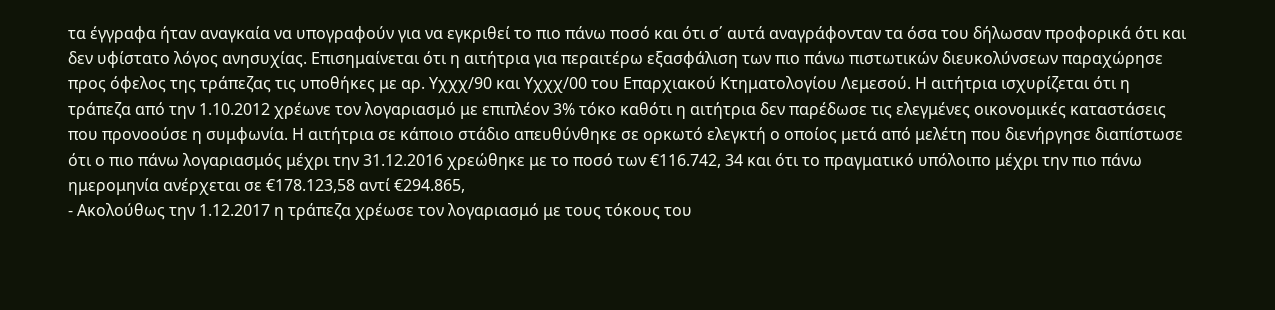τα έγγραφα ήταν αναγκαία να υπογραφούν για να εγκριθεί το πιο πάνω ποσό και ότι σ΄ αυτά αναγράφονταν τα όσα του δήλωσαν προφορικά ότι και δεν υφίστατο λόγος ανησυχίας. Επισημαίνεται ότι η αιτήτρια για περαιτέρω εξασφάλιση των πιο πάνω πιστωτικών διευκολύνσεων παραχώρησε προς όφελος της τράπεζας τις υποθήκες με αρ. Υχχχ/90 και Υχχχ/00 του Επαρχιακού Κτηματολογίου Λεμεσού. Η αιτήτρια ισχυρίζεται ότι η τράπεζα από την 1.10.2012 χρέωνε τον λογαριασμό με επιπλέον 3% τόκο καθότι η αιτήτρια δεν παρέδωσε τις ελεγμένες οικονομικές καταστάσεις που προνοούσε η συμφωνία. Η αιτήτρια σε κάποιο στάδιο απευθύνθηκε σε ορκωτό ελεγκτή ο οποίος μετά από μελέτη που διενήργησε διαπίστωσε ότι ο πιο πάνω λογαριασμός μέχρι την 31.12.2016 χρεώθηκε με το ποσό των €116.742, 34 και ότι το πραγματικό υπόλοιπο μέχρι την πιο πάνω ημερομηνία ανέρχεται σε €178.123,58 αντί €294.865,
- Ακολούθως την 1.12.2017 η τράπεζα χρέωσε τον λογαριασμό με τους τόκους του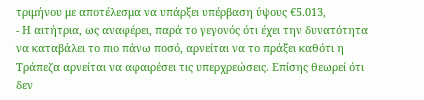τριμήνου με αποτέλεσμα να υπάρξει υπέρβαση ύψους €5.013,
- Η αιτήτρια, ως αναφέρει, παρά το γεγονός ότι έχει την δυνατότητα να καταβάλει το πιο πάνω ποσό, αρνείται να το πράξει καθότι η Τράπεζα αρνείται να αφαιρέσει τις υπερχρεώσεις. Επίσης θεωρεί ότι δεν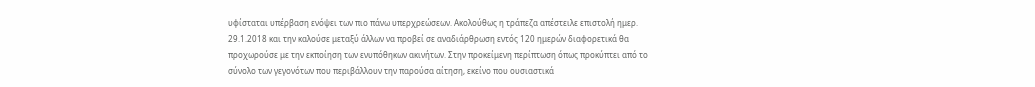υφίσταται υπέρβαση ενόψει των πιο πάνω υπερχρεώσεων. Ακολούθως η τράπεζα απέστειλε επιστολή ημερ. 29.1.2018 και την καλούσε μεταξύ άλλων να προβεί σε αναδιάρθρωση εντός 120 ημερών διαφορετικά θα προχωρούσε με την εκποίηση των ενυπόθηκων ακινήτων. Στην προκείμενη περίπτωση όπως προκύπτει από το σύνολο των γεγονότων που περιβάλλουν την παρούσα αίτηση, εκείνο που ουσιαστικά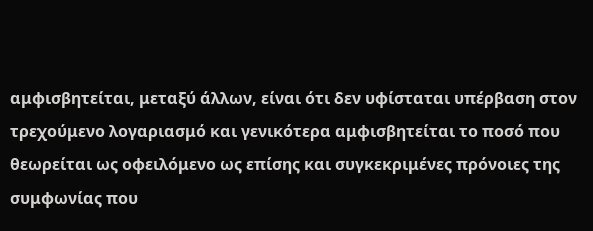αμφισβητείται, μεταξύ άλλων, είναι ότι δεν υφίσταται υπέρβαση στον τρεχούμενο λογαριασμό και γενικότερα αμφισβητείται το ποσό που θεωρείται ως οφειλόμενο ως επίσης και συγκεκριμένες πρόνοιες της συμφωνίας που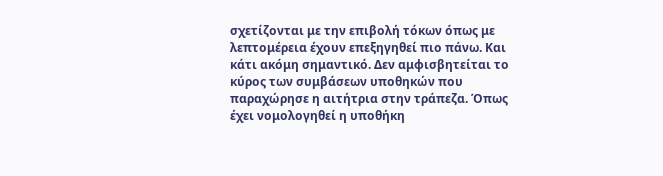σχετίζονται με την επιβολή τόκων όπως με λεπτομέρεια έχουν επεξηγηθεί πιο πάνω. Και κάτι ακόμη σημαντικό. Δεν αμφισβητείται το κύρος των συμβάσεων υποθηκών που παραχώρησε η αιτήτρια στην τράπεζα. Όπως έχει νομολογηθεί η υποθήκη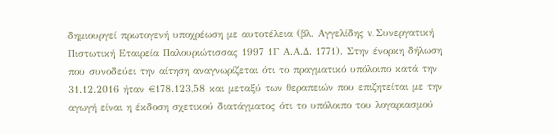δημιουργεί πρωτογενή υποχρέωση με αυτοτέλεια (βλ. Αγγελίδης v. Συνεργατική Πιστωτική Εταιρεία Παλουριώτισσας 1997 1Γ Α.Α.Δ. 1771). Στην ένορκη δήλωση που συνοδεύει την αίτηση αναγνωρίζεται ότι το πραγματικό υπόλοιπο κατά την 31.12.2016 ήταν €178.123,58 και μεταξύ των θεραπειών που επιζητείται με την αγωγή είναι η έκδοση σχετικού διατάγματος ότι το υπόλοιπο του λογαριασμού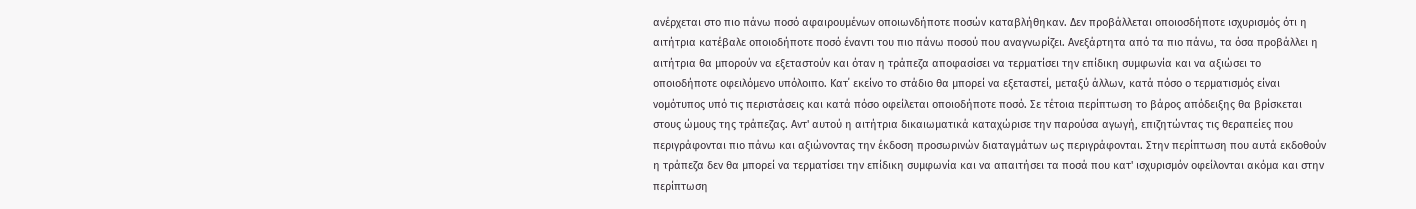ανέρχεται στο πιο πάνω ποσό αφαιρουμένων οποιωνδήποτε ποσών καταβλήθηκαν. Δεν προβάλλεται οποιοσδήποτε ισχυρισμός ότι η αιτήτρια κατέβαλε οποιοδήποτε ποσό έναντι του πιο πάνω ποσού που αναγνωρίζει. Ανεξάρτητα από τα πιο πάνω, τα όσα προβάλλει η αιτήτρια θα μπορούν να εξεταστούν και όταν η τράπεζα αποφασίσει να τερματίσει την επίδικη συμφωνία και να αξιώσει το οποιοδήποτε οφειλόμενο υπόλοιπο. Κατ΄ εκείνο το στάδιο θα μπορεί να εξεταστεί, μεταξύ άλλων, κατά πόσο ο τερματισμός είναι νομότυπος υπό τις περιστάσεις και κατά πόσο οφείλεται οποιοδήποτε ποσό. Σε τέτοια περίπτωση το βάρος απόδειξης θα βρίσκεται στους ώμους της τράπεζας. Αντ' αυτού η αιτήτρια δικαιωματικά καταχώρισε την παρούσα αγωγή, επιζητώντας τις θεραπείες που περιγράφονται πιο πάνω και αξιώνοντας την έκδοση προσωρινών διαταγμάτων ως περιγράφονται. Στην περίπτωση που αυτά εκδοθούν η τράπεζα δεν θα μπορεί να τερματίσει την επίδικη συμφωνία και να απαιτήσει τα ποσά που κατ' ισχυρισμόν οφείλονται ακόμα και στην περίπτωση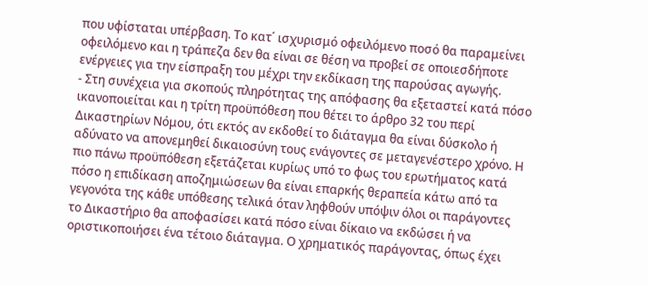που υφίσταται υπέρβαση. Το κατ΄ ισχυρισμό οφειλόμενο ποσό θα παραμείνει οφειλόμενο και η τράπεζα δεν θα είναι σε θέση να προβεί σε οποιεσδήποτε ενέργειες για την είσπραξη του μέχρι την εκδίκαση της παρούσας αγωγής.
- Στη συνέχεια για σκοπούς πληρότητας της απόφασης θα εξεταστεί κατά πόσο ικανοποιείται και η τρίτη προϋπόθεση που θέτει το άρθρο 32 του περί Δικαστηρίων Νόμου, ότι εκτός αν εκδοθεί το διάταγμα θα είναι δύσκολο ή αδύνατο να απονεμηθεί δικαιοσύνη τους ενάγοντες σε μεταγενέστερο χρόνο. Η πιο πάνω προϋπόθεση εξετάζεται κυρίως υπό το φως του ερωτήματος κατά πόσο η επιδίκαση αποζημιώσεων θα είναι επαρκής θεραπεία κάτω από τα γεγονότα της κάθε υπόθεσης τελικά όταν ληφθούν υπόψιν όλοι οι παράγοντες το Δικαστήριο θα αποφασίσει κατά πόσο είναι δίκαιο να εκδώσει ή να οριστικοποιήσει ένα τέτοιο διάταγμα. Ο χρηματικός παράγοντας, όπως έχει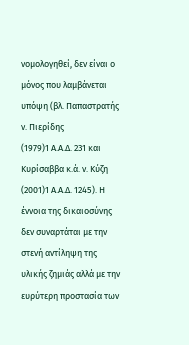νομολογηθεί, δεν είναι ο μόνος που λαμβάνεται υπόψη (βλ. Παπαστρατής ν. Πιερίδης
(1979)1 Α.Α.Δ. 231 και Κυρίσαββα κ.ά. ν. Κύζη
(2001)1 Α.Α.Δ. 1245). Η έννοια της δικαιοσύνης δεν συναρτάται με την στενή αντίληψη της υλικής ζημιάς αλλά με την ευρύτερη προστασία των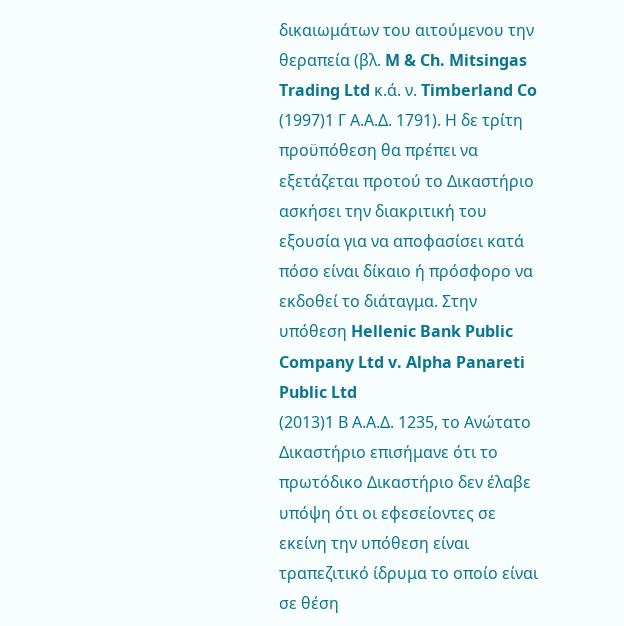δικαιωμάτων του αιτούμενου την θεραπεία (βλ. M & Ch. Mitsingas Trading Ltd κ.ά. ν. Timberland Co
(1997)1 Γ Α.Α.Δ. 1791). Η δε τρίτη προϋπόθεση θα πρέπει να εξετάζεται προτού το Δικαστήριο ασκήσει την διακριτική του εξουσία για να αποφασίσει κατά πόσο είναι δίκαιο ή πρόσφορο να εκδοθεί το διάταγμα. Στην υπόθεση Hellenic Bank Public Company Ltd v. Alpha Panareti Public Ltd
(2013)1 Β Α.Α.Δ. 1235, το Ανώτατο Δικαστήριο επισήμανε ότι το πρωτόδικο Δικαστήριο δεν έλαβε υπόψη ότι οι εφεσείοντες σε εκείνη την υπόθεση είναι τραπεζιτικό ίδρυμα το οποίο είναι σε θέση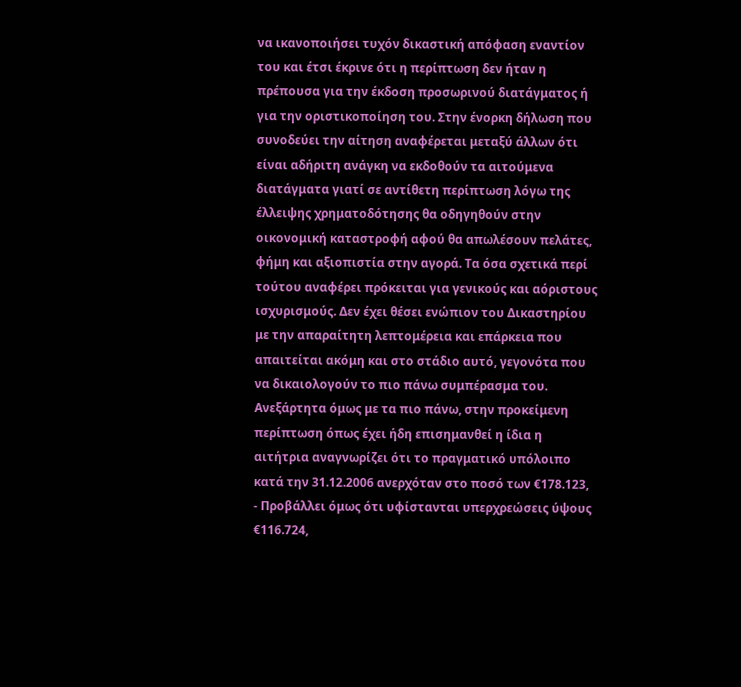να ικανοποιήσει τυχόν δικαστική απόφαση εναντίον του και έτσι έκρινε ότι η περίπτωση δεν ήταν η πρέπουσα για την έκδοση προσωρινού διατάγματος ή για την οριστικοποίηση του. Στην ένορκη δήλωση που συνοδεύει την αίτηση αναφέρεται μεταξύ άλλων ότι είναι αδήριτη ανάγκη να εκδοθούν τα αιτούμενα διατάγματα γιατί σε αντίθετη περίπτωση λόγω της έλλειψης χρηματοδότησης θα οδηγηθούν στην οικονομική καταστροφή αφού θα απωλέσουν πελάτες, φήμη και αξιοπιστία στην αγορά. Τα όσα σχετικά περί τούτου αναφέρει πρόκειται για γενικούς και αόριστους ισχυρισμούς. Δεν έχει θέσει ενώπιον του Δικαστηρίου με την απαραίτητη λεπτομέρεια και επάρκεια που απαιτείται ακόμη και στο στάδιο αυτό, γεγονότα που να δικαιολογούν το πιο πάνω συμπέρασμα του. Ανεξάρτητα όμως με τα πιο πάνω, στην προκείμενη περίπτωση όπως έχει ήδη επισημανθεί η ίδια η αιτήτρια αναγνωρίζει ότι το πραγματικό υπόλοιπο κατά την 31.12.2006 ανερχόταν στο ποσό των €178.123,
- Προβάλλει όμως ότι υφίστανται υπερχρεώσεις ύψους €116.724,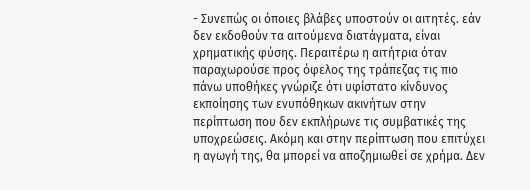- Συνεπώς οι όποιες βλάβες υποστούν οι αιτητές. εάν δεν εκδοθούν τα αιτούμενα διατάγματα, είναι χρηματικής φύσης. Περαιτέρω η αιτήτρια όταν παραχωρούσε προς όφελος της τράπεζας τις πιο πάνω υποθήκες γνώριζε ότι υφίστατο κίνδυνος εκποίησης των ενυπόθηκων ακινήτων στην περίπτωση που δεν εκπλήρωνε τις συμβατικές της υποχρεώσεις. Ακόμη και στην περίπτωση που επιτύχει η αγωγή της, θα μπορεί να αποζημιωθεί σε χρήμα. Δεν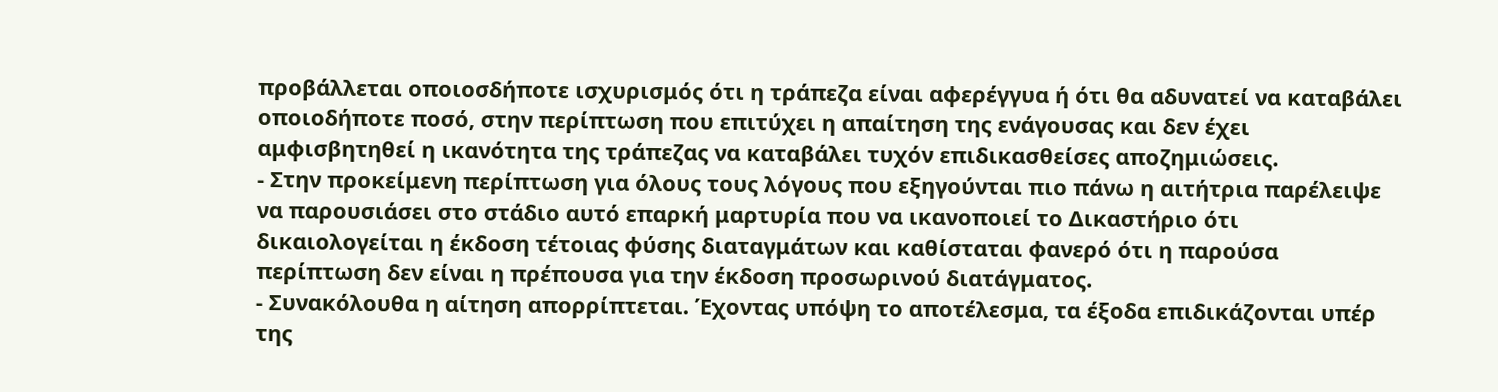προβάλλεται οποιοσδήποτε ισχυρισμός ότι η τράπεζα είναι αφερέγγυα ή ότι θα αδυνατεί να καταβάλει οποιοδήποτε ποσό, στην περίπτωση που επιτύχει η απαίτηση της ενάγουσας και δεν έχει αμφισβητηθεί η ικανότητα της τράπεζας να καταβάλει τυχόν επιδικασθείσες αποζημιώσεις.
- Στην προκείμενη περίπτωση για όλους τους λόγους που εξηγούνται πιο πάνω η αιτήτρια παρέλειψε να παρουσιάσει στο στάδιο αυτό επαρκή μαρτυρία που να ικανοποιεί το Δικαστήριο ότι δικαιολογείται η έκδοση τέτοιας φύσης διαταγμάτων και καθίσταται φανερό ότι η παρούσα περίπτωση δεν είναι η πρέπουσα για την έκδοση προσωρινού διατάγματος.
- Συνακόλουθα η αίτηση απορρίπτεται. Έχοντας υπόψη το αποτέλεσμα, τα έξοδα επιδικάζονται υπέρ της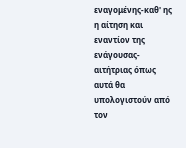εναγομένης-καθ' ης η αίτηση και εναντίον της ενάγουσας-αιτήτριας όπως αυτά θα υπολογιστούν από τον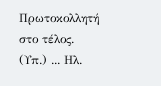Πρωτοκολλητή στο τέλος. (Υπ.) ... Ηλ.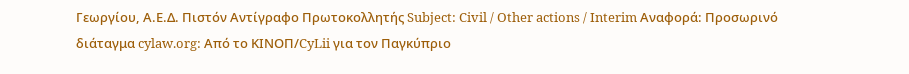Γεωργίου, Α.Ε.Δ. Πιστόν Αντίγραφο Πρωτοκολλητής Subject: Civil / Other actions / Interim Αναφορά: Προσωρινό διάταγμα cylaw.org: Από το ΚΙΝOΠ/CyLii για τον Παγκύπριο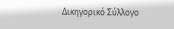Δικηγορικό Σύλλογο